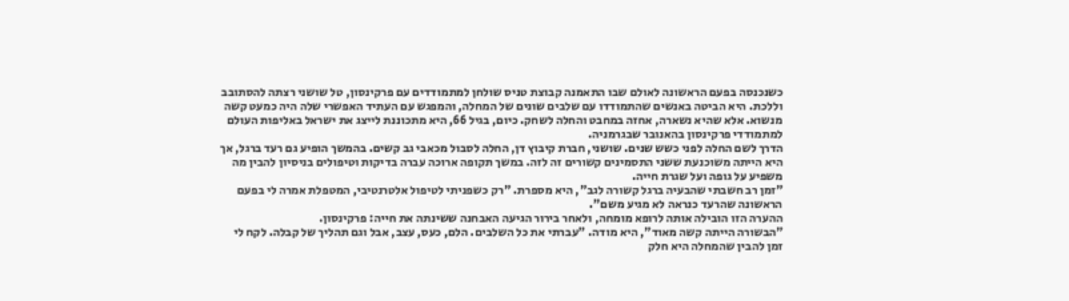כשנכנסה בפעם הראשונה לאולם שבו התאמנה קבוצת טניס שולחן למתמודדים עם פרקינסון, טל שושני רצתה להסתובב וללכת. היא הביטה באנשים שהתמודדו עם שלבים שונים של המחלה, והמפגש עם העתיד האפשרי שלה היה כמעט קשה מנשוא. אלא שהיא נשארה, אחזה במחבט והחלה לשחק. כיום, בגיל 66, היא מתכוננת לייצג את ישראל באליפות העולם למתמודדי פרקינסון בהאנובר שבגרמניה.
הדרך לשם החלה לפני כשש שנים. שושני, חברת קיבוץ דן, החלה לסבול מכאבי גב קשים. בהמשך הופיע גם רעד ברגל, אך היא הייתה משוכנעת ששני התסמינים קשורים זה לזה. במשך תקופה ארוכה עברה בדיקות וטיפולים בניסיון להבין מה משפיע על גופה ועל שגרת חייה.
"זמן רב חשבתי שהבעיה ברגל קשורה לגב", היא מספרת. "רק כשפניתי לטיפול אלטרנטיבי, המטפלת אמרה לי בפעם הראשונה שהרעד כנראה לא מגיע משם".
ההערה הזו הובילה אותה לרופא מומחה, ולאחר בירור הגיעה האבחנה ששינתה את חייה: פרקינסון.
"הבשורה הייתה קשה מאוד", היא מודה. "עברתי את כל השלבים. הלם, כעס, עצב, אבל וגם תהליך של קבלה. לקח לי זמן להבין שהמחלה היא חלק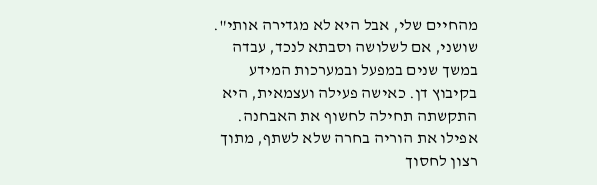מהחיים שלי, אבל היא לא מגדירה אותי".
שושני, אם לשלושה וסבתא לנכד, עבדה במשך שנים במפעל ובמערכות המידע בקיבוץ דן. כאישה פעילה ועצמאית, היא התקשתה תחילה לחשוף את האבחנה. אפילו את הוריה בחרה שלא לשתף, מתוך רצון לחסוך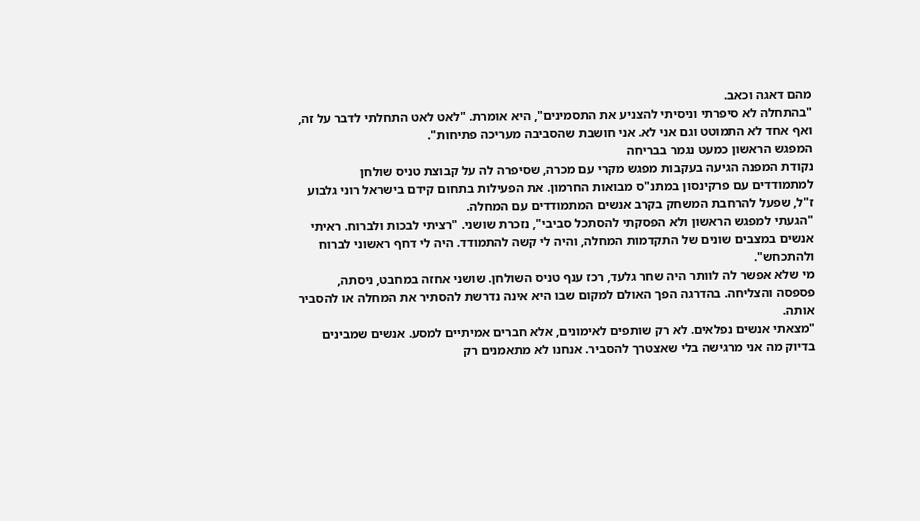מהם דאגה וכאב.
"בהתחלה לא סיפרתי וניסיתי להצניע את התסמינים", היא אומרת. "לאט לאט התחלתי לדבר על זה, ואף אחד לא התמוטט וגם אני לא. אני חושבת שהסביבה מעריכה פתיחות".
המפגש הראשון כמעט נגמר בבריחה
נקודת המפנה הגיעה בעקבות מפגש מקרי עם מכרה, שסיפרה לה על קבוצת טניס שולחן למתמודדים עם פרקינסון במתנ"ס מבואות החרמון. את הפעילות בתחום קידם בישראל רוני גלבוע ז"ל, שפעל להרחבת המשחק בקרב אנשים המתמודדים עם המחלה.
"הגעתי למפגש הראשון ולא הפסקתי להסתכל סביבי", נזכרת שושני. "רציתי לבכות ולברוח. ראיתי אנשים במצבים שונים של התקדמות המחלה, והיה לי קשה להתמודד. היה לי דחף ראשוני לברוח ולהתכחש".
מי שלא אפשר לה לוותר היה שחר גלעד, רכז ענף טניס השולחן. שושני אחזה במחבט, ניסתה, פספסה והצליחה. בהדרגה הפך האולם למקום שבו היא אינה נדרשת להסתיר את המחלה או להסביר אותה.
"מצאתי אנשים נפלאים. לא רק שותפים לאימונים, אלא חברים אמיתיים למסע. אנשים שמבינים בדיוק מה אני מרגישה בלי שאצטרך להסביר. אנחנו לא מתאמנים רק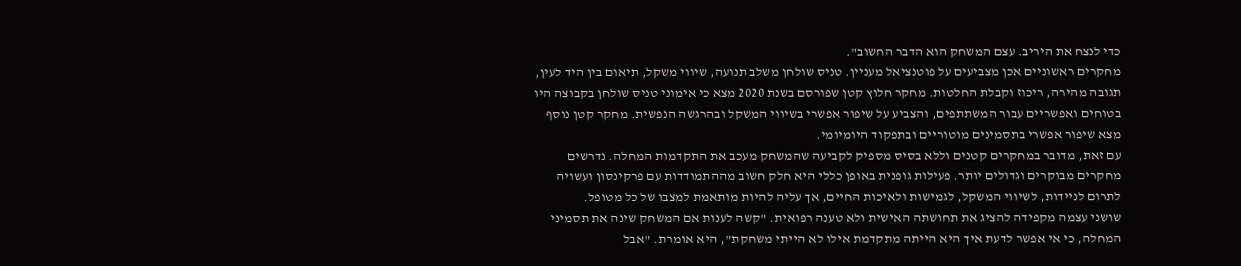כדי לנצח את היריב. עצם המשחק הוא הדבר החשוב".
מחקרים ראשוניים אכן מצביעים על פוטנציאל מעניין. טניס שולחן משלב תנועה, שיווי משקל, תיאום בין היד לעין, תגובה מהירה, ריכוז וקבלת החלטות. מחקר חלוץ קטן שפורסם בשנת 2020 מצא כי אימוני טניס שולחן בקבוצה היו בטוחים ואפשריים עבור המשתתפים, והצביע על שיפור אפשרי בשיווי המשקל ובהרגשה הנפשית. מחקר קטן נוסף מצא שיפור אפשרי בתסמינים מוטוריים ובתפקוד היומיומי.
עם זאת, מדובר במחקרים קטנים וללא בסיס מספיק לקביעה שהמשחק מעכב את התקדמות המחלה. נדרשים מחקרים מבוקרים וגדולים יותר. פעילות גופנית באופן כללי היא חלק חשוב מההתמודדות עם פרקינסון ועשויה לתרום לניידות, לשיווי המשקל, לגמישות ולאיכות החיים, אך עליה להיות מותאמת למצבו של כל מטופל.
שושני עצמה מקפידה להציג את תחושתה האישית ולא טענה רפואית. "קשה לענות אם המשחק שינה את תסמיני המחלה, כי אי אפשר לדעת איך היא הייתה מתקדמת אילו לא הייתי משחקת", היא אומרת. "אבל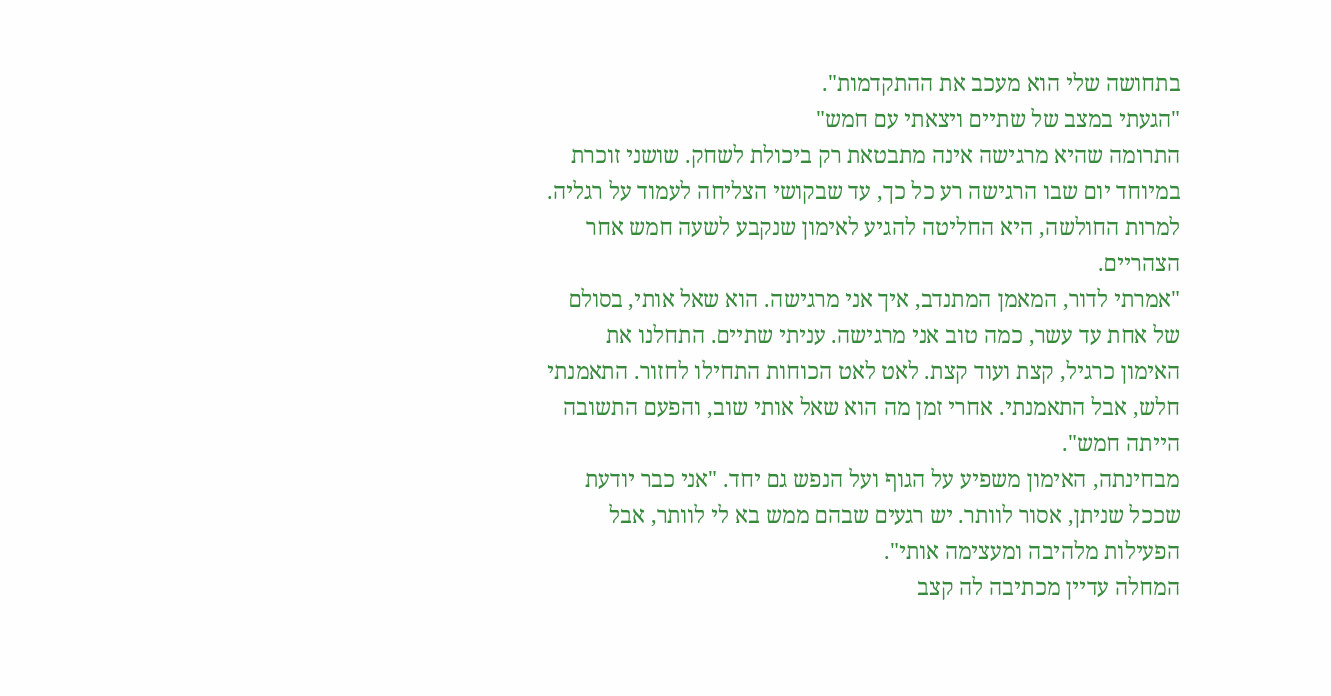בתחושה שלי הוא מעכב את ההתקדמות".
"הגעתי במצב של שתיים ויצאתי עם חמש"
התרומה שהיא מרגישה אינה מתבטאת רק ביכולת לשחק. שושני זוכרת במיוחד יום שבו הרגישה רע כל כך, עד שבקושי הצליחה לעמוד על רגליה. למרות החולשה, היא החליטה להגיע לאימון שנקבע לשעה חמש אחר הצהריים.
"אמרתי לדור, המאמן המתנדב, איך אני מרגישה. הוא שאל אותי, בסולם של אחת עד עשר, כמה טוב אני מרגישה. עניתי שתיים. התחלנו את האימון כרגיל, קצת ועוד קצת. לאט לאט הכוחות התחילו לחזור. התאמנתי חלש, אבל התאמנתי. אחרי זמן מה הוא שאל אותי שוב, והפעם התשובה הייתה חמש".
מבחינתה, האימון משפיע על הגוף ועל הנפש גם יחד. "אני כבר יודעת שככל שניתן, אסור לוותר. יש רגעים שבהם ממש בא לי לוותר, אבל הפעילות מלהיבה ומעצימה אותי".
המחלה עדיין מכתיבה לה קצב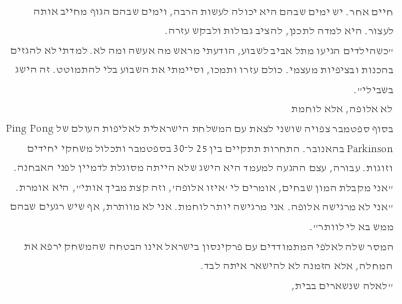חיים אחר. יש ימים שבהם היא יכולה לעשות הרבה, וימים שבהם הגוף מחייב אותה לעצור. היא למדה לתכנן, להציב גבולות ולבקש עזרה.
"כשהילדים הגיעו מתל אביב לשבוע, הודעתי מראש מה אעשה ומה לא. למדתי לא להגזים בהכנות ובציפיות מעצמי. כולם עזרו ותמכו, וסיימתי את השבוע בלי להתמוטט. זה הישג בשבילי".
לא אלופה, אלא לוחמת
בסוף ספטמבר צפויה שושני לצאת עם המשלחת הישראלית לאליפות העולם של Ping Pong Parkinson בהאנובר. התחרות תתקיים בין 25 ל־30 בספטמבר ותכלול משחקי יחידים וזוגות. עבורה, עצם ההגעה למעמד היא הישג שלא הייתה מסוגלת לדמיין לפני האבחנה.
"אני מקבלת המון שבחים, אומרים לי 'איזו אלופה', וזה קצת מביך אותי", היא אומרת. "אני לא מרגישה אלופה. אני מרגישה יותר לוחמת. אני לא מוותרת, אף שיש רגעים שבהם ממש בא לי לוותר".
המסר שלה לאלפי המתמודדים עם פרקינסון בישראל אינו הבטחה שהמשחק ירפא את המחלה, אלא הזמנה לא להישאר איתה לבד.
"לאלה שנשארים בבית,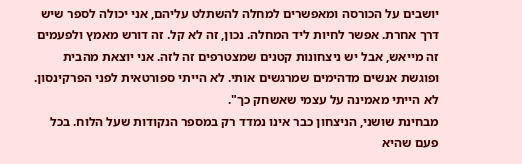יושבים על הכורסה ומאפשרים למחלה להשתלט עליהם, אני יכולה לספר שיש דרך אחרת. אפשר לחיות ליד המחלה. נכון, זה לא קל. זה דורש מאמץ ולפעמים זה מייאש, אבל יש ניצחונות קטנים שמצטרפים זה לזה. אני יוצאת מהבית ופוגשת אנשים מדהימים שמרגשים אותי. לא הייתי ספורטאית לפני הפרקינסון. לא הייתי מאמינה על עצמי שאשחק כך".
מבחינת שושני, הניצחון כבר אינו נמדד רק במספר הנקודות שעל הלוח. בכל פעם שהיא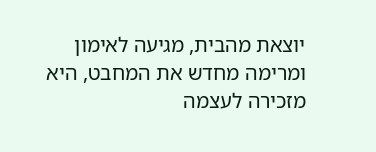יוצאת מהבית, מגיעה לאימון ומרימה מחדש את המחבט, היא מזכירה לעצמה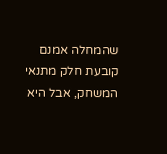שהמחלה אמנם קובעת חלק מתנאי המשחק, אבל היא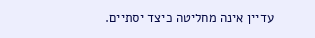עדיין אינה מחליטה כיצד יסתיים.